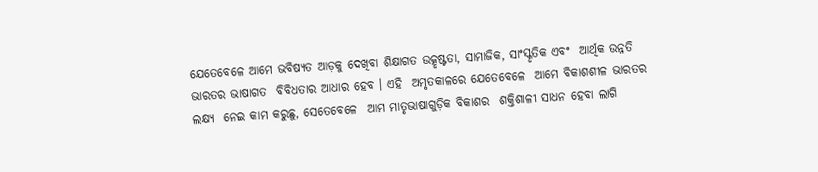ଯେତେବେଳେ ଆମେ ଭବିଷ୍ୟତ ଆଡ଼କୁ ଦେଖିବା ଶିକ୍ଷାଗତ ଉତ୍କୃଷ୍ଟତା, ସାମାଜିକ, ସାଂସ୍କୃତିକ ଏବଂ  ଆର୍ଥିକ ଉନ୍ନତି ଭାରତର ଭାଷାଗତ  ବିବିଧତାର ଆଧାର ହେବ । ଏହି  ଅମୃତକାଳରେ ଯେତେବେଳେ  ଆମେ ବିକାଶଶୀଳ ଭାରତର ଲକ୍ଷ୍ୟ  ନେଇ କାମ କରୁଛୁ, ସେତେବେଳେ  ଆମ ମାତୃଭାଷାଗୁଡ଼ିକ ବିକାଶର  ଶକ୍ତିଶାଳୀ ସାଧନ ହେବା ଲାଗି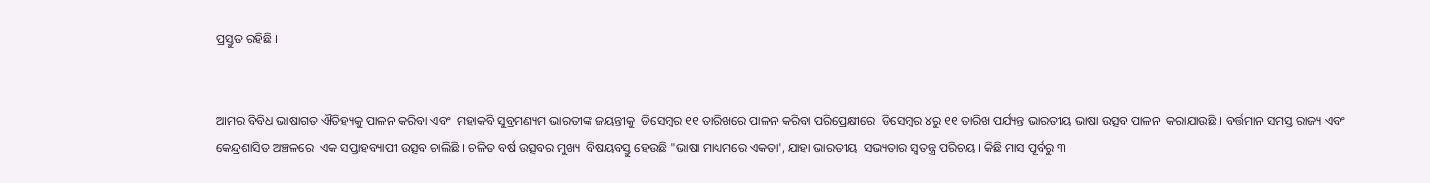ପ୍ରସ୍ତୁତ ରହିଛି ।


ଆମର ବିବିଧ ଭାଷାଗତ ଐତିହ୍ୟକୁ ପାଳନ କରିବା ଏବଂ  ମହାକବି ସୁବ୍ରମଣ୍ୟମ ଭାରତୀଙ୍କ ଜୟନ୍ତୀକୁ  ଡିସେମ୍ବର ୧୧ ତାରିଖରେ ପାଳନ କରିବା ପରିପ୍ରେକ୍ଷୀରେ  ଡିସେମ୍ବର ୪ରୁ ୧୧ ତାରିଖ ପର୍ଯ୍ୟନ୍ତ ଭାରତୀୟ ଭାଷା ଉତ୍ସବ ପାଳନ  କରାଯାଉଛି । ବର୍ତ୍ତମାନ ସମସ୍ତ ରାଜ୍ୟ ଏବଂ କେନ୍ଦ୍ରଶାସିତ ଅଞ୍ଚଳରେ  ଏକ ସପ୍ତାହବ୍ୟାପୀ ଉତ୍ସବ ଚାଲିଛି । ଚଳିତ ବର୍ଷ ଉତ୍ସବର ମୁଖ୍ୟ  ବିଷୟବସ୍ତୁ ହେଉଛି "ଭାଷା ମାଧ୍ୟମରେ ଏକତା', ଯାହା ଭାରତୀୟ  ସଭ୍ୟତାର ସ୍ୱତନ୍ତ୍ର ପରିଚୟ । କିଛି ମାସ ପୂର୍ବରୁ ୩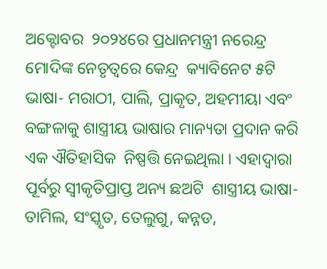ଅକ୍ଟୋବର  ୨୦୨୪ରେ ପ୍ରଧାନମନ୍ତ୍ରୀ ନରେନ୍ଦ୍ର ମୋଦିଙ୍କ ନେତୃତ୍ୱରେ କେନ୍ଦ୍ର  କ୍ୟାବିନେଟ ୫ଟି ଭାଷା- ମରାଠୀ, ପାଲି, ପ୍ରାକୃତ, ଅହମୀୟା ଏବଂ  ବଙ୍ଗଳାକୁ ଶାସ୍ତ୍ରୀୟ ଭାଷାର ମାନ୍ୟତା ପ୍ରଦାନ କରି ଏକ ଐତିହାସିକ  ନିଷ୍ପତ୍ତି ନେଇଥିଲା । ଏହାଦ୍ୱାରା ପୂର୍ବରୁ ସ୍ୱୀକୃତିପ୍ରାପ୍ତ ଅନ୍ୟ ଛଅଟି  ଶାସ୍ତ୍ରୀୟ ଭାଷା- ତାମିଲ, ସଂସ୍କୃତ, ତେଲୁଗୁ, କନ୍ନଡ,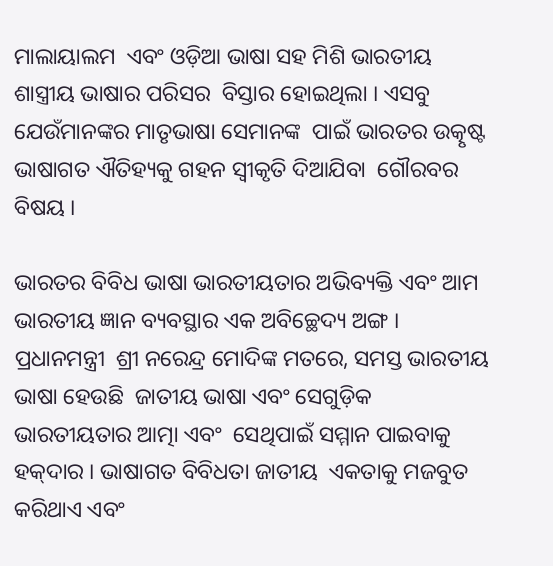ମାଲାୟାଲମ  ଏବଂ ଓଡ଼ିଆ ଭାଷା ସହ ମିଶି ଭାରତୀୟ ଶାସ୍ତ୍ରୀୟ ଭାଷାର ପରିସର  ବିସ୍ତାର ହୋଇଥିଲା । ଏସବୁ ଯେଉଁମାନଙ୍କର ମାତୃଭାଷା ସେମାନଙ୍କ  ପାଇଁ ଭାରତର ଉତ୍କୃଷ୍ଟ ଭାଷାଗତ ଐତିହ୍ୟକୁ ଗହନ ସ୍ୱୀକୃତି ଦିଆଯିବା  ଗୌରବର ବିଷୟ ।

ଭାରତର ବିବିଧ ଭାଷା ଭାରତୀୟତାର ଅଭିବ୍ୟକ୍ତି ଏବଂ ଆମ  ଭାରତୀୟ ଜ୍ଞାନ ବ୍ୟବସ୍ଥାର ଏକ ଅବିଚ୍ଛେଦ୍ୟ ଅଙ୍ଗ । ପ୍ରଧାନମନ୍ତ୍ରୀ  ଶ୍ରୀ ନରେନ୍ଦ୍ର ମୋଦିଙ୍କ ମତରେ, ସମସ୍ତ ଭାରତୀୟ ଭାଷା ହେଉଛି  ଜାତୀୟ ଭାଷା ଏବଂ ସେଗୁଡ଼ିକ ଭାରତୀୟତାର ଆତ୍ମା ଏବଂ  ସେଥିପାଇଁ ସମ୍ମାନ ପାଇବାକୁ ହକ୍‌ଦାର । ଭାଷାଗତ ବିବିଧତା ଜାତୀୟ  ଏକତାକୁ ମଜବୁତ କରିଥାଏ ଏବଂ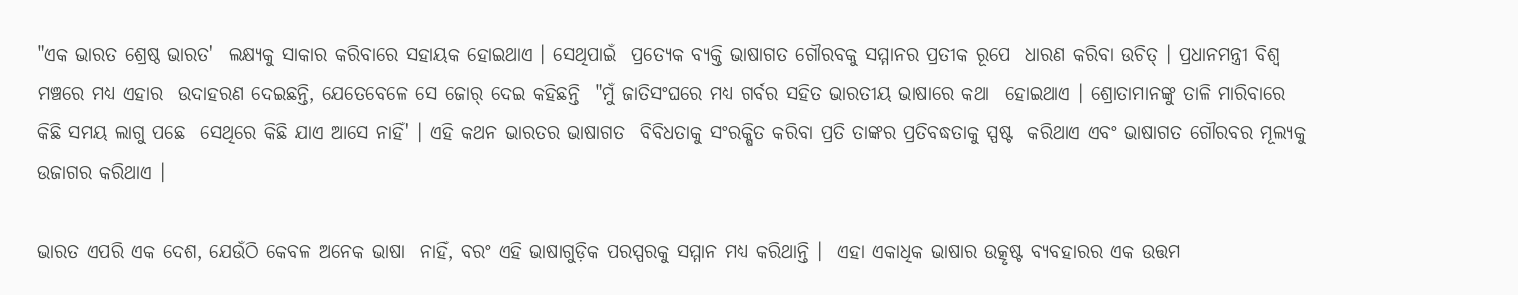"ଏକ ଭାରତ ଶ୍ରେଷ୍ଠ ଭାରତ'  ଲକ୍ଷ୍ୟକୁ ସାକାର କରିବାରେ ସହାୟକ ହୋଇଥାଏ । ସେଥିପାଇଁ  ପ୍ରତ୍ୟେକ ବ୍ୟକ୍ତି ଭାଷାଗତ ଗୌରବକୁ ସମ୍ମାନର ପ୍ରତୀକ ରୂପେ  ଧାରଣ କରିବା ଉଚିତ୍‌ । ପ୍ରଧାନମନ୍ତ୍ରୀ ବିଶ୍ୱ ମଞ୍ଚରେ ମଧ୍ୟ ଏହାର  ଉଦାହରଣ ଦେଇଛନ୍ତି, ଯେତେବେଳେ ସେ ଜୋର୍‌ ଦେଇ କହିଛନ୍ତି  "ମୁଁ ଜାତିସଂଘରେ ମଧ୍ୟ ଗର୍ବର ସହିତ ଭାରତୀୟ ଭାଷାରେ କଥା  ହୋଇଥାଏ । ଶ୍ରୋତାମାନଙ୍କୁ ତାଳି ମାରିବାରେ କିଛି ସମୟ ଲାଗୁ ପଛେ  ସେଥିରେ କିଛି ଯାଏ ଆସେ ନାହିଁ' । ଏହି କଥନ ଭାରତର ଭାଷାଗତ  ବିବିଧତାକୁ ସଂରକ୍ଷିତ କରିବା ପ୍ରତି ତାଙ୍କର ପ୍ରତିବଦ୍ଧତାକୁ ସ୍ପଷ୍ଟ  କରିଥାଏ ଏବଂ ଭାଷାଗତ ଗୌରବର ମୂଲ୍ୟକୁ ଉଜାଗର କରିଥାଏ ।

ଭାରତ ଏପରି ଏକ ଦେଶ, ଯେଉଁଠି କେବଳ ଅନେକ ଭାଷା  ନାହିଁ, ବରଂ ଏହି ଭାଷାଗୁଡ଼ିକ ପରସ୍ପରକୁ ସମ୍ମାନ ମଧ୍ୟ କରିଥାନ୍ତି ।  ଏହା ଏକାଧିକ ଭାଷାର ଉତ୍କୃଷ୍ଟ ବ୍ୟବହାରର ଏକ ଉତ୍ତମ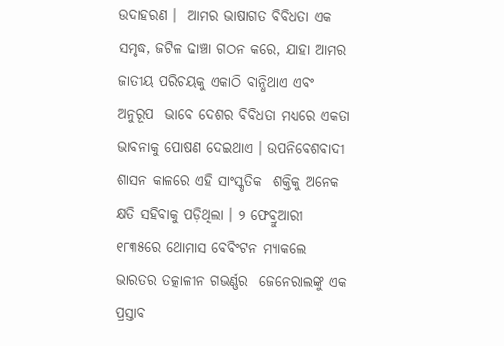ଉଦାହରଣ ।  ଆମର ଭାଷାଗତ ବିବିଧତା ଏକ ସମୃଦ୍ଧ, ଜଟିଳ ଢାଞ୍ଚା ଗଠନ କରେ, ଯାହା ଆମର ଜାତୀୟ ପରିଚୟକୁ ଏକାଠି ବାନ୍ଧିଥାଏ ଏବଂ ଅନୁରୂପ  ଭାବେ ଦେଶର ବିବିଧତା ମଧ୍ୟରେ ଏକତା ଭାବନାକୁ ପୋଷଣ ଦେଇଥାଏ । ଉପନିବେଶବାଦୀ ଶାସନ କାଳରେ ଏହି ସାଂସ୍କୃତିକ  ଶକ୍ତିକୁ ଅନେକ କ୍ଷତି ସହିବାକୁ ପଡ଼ିଥିଲା । ୨ ଫେବ୍ରୁଆରୀ ୧୮୩୫ରେ ଥୋମାସ ବେବିଂଟନ ମ୍ୟାକଲେ ଭାରତର ତତ୍କାଳୀନ ଗଭର୍ଣ୍ଣର  ଜେନେରାଲଙ୍କୁ ଏକ ପ୍ରସ୍ତାବ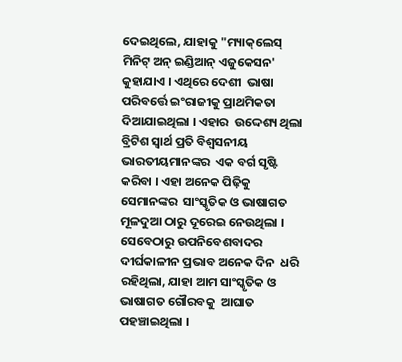ଦେଇଥିଲେ, ଯାହାକୁ "ମ୍ୟାକ୍‌ଲେସ୍‌  ମିନିଟ୍‌ ଅନ୍‌ ଇଣ୍ଡିଆନ୍‌ ଏଜୁକେସନ' କୁହାଯାଏ । ଏଥିରେ ଦେଶୀ  ଭାଷା ପରିବର୍ତ୍ତେ ଇଂରାଜୀକୁ ପ୍ରାଥମିକତା ଦିଆଯାଇଥିଲା । ଏହାର  ଉଦ୍ଦେଶ୍ୟ ଥିଲା ବ୍ରିଟିଶ ସ୍ୱାର୍ଥ ପ୍ରତି ବିଶ୍ୱସନୀୟ ଭାରତୀୟମାନଙ୍କର  ଏକ ବର୍ଗ ସୃଷ୍ଟି କରିବା । ଏହା ଅନେକ ପିଢ଼ିକୁ ସେମାନଙ୍କର  ସାଂସ୍କୃତିକ ଓ ଭାଷାଗତ ମୂଳଦୁଆ ଠାରୁ ଦୂରେଇ ନେଉଥିଲା ।  ସେବେଠାରୁ ଉପନିବେଶବାଦର ଦୀର୍ଘକାଳୀନ ପ୍ରଭାବ ଅନେକ ଦିନ  ଧରି ରହିଥିଲା, ଯାହା ଆମ ସାଂସ୍କୃତିକ ଓ ଭାଷାଗତ ଗୌରବକୁ  ଆଘାତ ପହଞ୍ଚାଇଥିଲା ।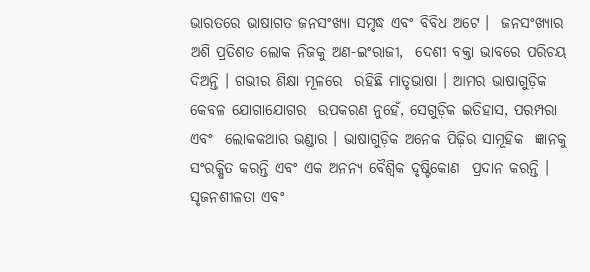ଭାରତରେ ଭାଷାଗତ ଜନସଂଖ୍ୟା ସମୃଦ୍ଧ ଏବଂ ବିବିଧ ଅଟେ ।  ଜନସଂଖ୍ୟାର ଅଶି ପ୍ରତିଶତ ଲୋକ ନିଜକୁ ଅଣ-ଇଂରାଜୀ,  ଦେଶୀ ବକ୍ତା ଭାବରେ ପରିଚୟ ଦିଅନ୍ତି । ଗଭୀର ଶିକ୍ଷା ମୂଳରେ  ରହିଛି ମାତୃଭାଷା । ଆମର ଭାଷାଗୁଡ଼ିକ କେବଳ ଯୋଗାଯୋଗର  ଉପକରଣ ନୁହେଁ, ସେଗୁଡ଼ିକ ଇତିହାସ, ପରମ୍ପରା ଏବଂ  ଲୋକକଥାର ଭଣ୍ଡାର । ଭାଷାଗୁଡ଼ିକ ଅନେକ ପିଢ଼ିର ସାମୂହିକ  ଜ୍ଞାନକୁ ସଂରକ୍ଷିତ କରନ୍ତି ଏବଂ ଏକ ଅନନ୍ୟ ବୈଶ୍ୱିକ ଦୃଷ୍ଟିକୋଣ  ପ୍ରଦାନ କରନ୍ତି । ସୃଜନଶୀଳତା ଏବଂ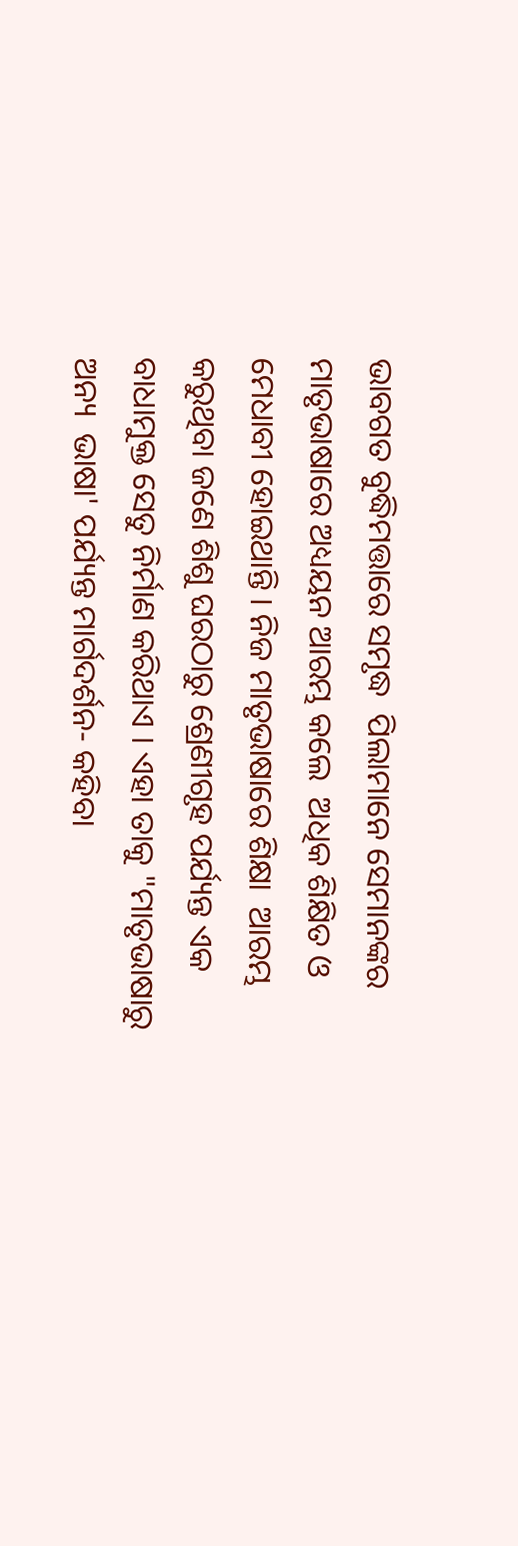ଭାବଗତ ବୁଦ୍ଧିମତ୍ତାରେ ସମୃଦ୍ଧ  ପିଲାମାନେ ସେମାନଙ୍କର ମାତୃଭାଷାରେ ଅଧ୍ୟୟନ ଆରମ୍ଭ କଲେ  ଅଧିକ ଶିକ୍ଷିତ ଓ ମେଧାବୀ ହୋଇଥାନ୍ତି । ନିଜ ମାତୃଭାଷାରେ ଶିକ୍ଷା  ଆରମ୍ଭ କରୁଥିବା ଜଣେ ଶିଶୁ ଘରଠାରୁ ଶ୍ରେଣୀଗୃହ ପର୍ଯ୍ୟନ୍ତ ଏକ  ବାଧାମୁକ୍ତ ସେତୁ ନିର୍ମାଣ କରିଥାଏ । ଏହା ତାକୁ "ମାତୃଭାଷାରୁ ଅନ୍ୟ  ଭାଷା' ପର୍ଯ୍ୟନ୍ତ ମାର୍ଗଦର୍ଶନ- କହିବା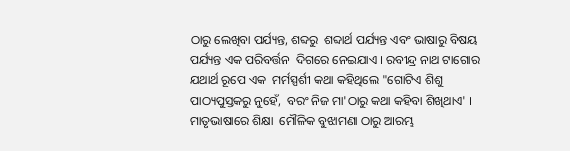ଠାରୁ ଲେଖିବା ପର୍ଯ୍ୟନ୍ତ, ଶବ୍ଦରୁ  ଶବ୍ଦାର୍ଥ ପର୍ଯ୍ୟନ୍ତ ଏବଂ ଭାଷାରୁ ବିଷୟ ପର୍ଯ୍ୟନ୍ତ ଏକ ପରିବର୍ତ୍ତନ  ଦିଗରେ ନେଇଯାଏ । ରବୀନ୍ଦ୍ର ନାଥ ଟାଗୋର ଯଥାର୍ଥ ରୂପେ ଏକ  ମର୍ମସ୍ପର୍ଶୀ କଥା କହିଥିଲେ "ଗୋଟିଏ ଶିଶୁ ପାଠ୍ୟପୁସ୍ତକରୁ ନୁହେଁ,  ବରଂ ନିଜ ମା'ଠାରୁ କଥା କହିବା ଶିଖିଥାଏ' । ମାତୃଭାଷାରେ ଶିକ୍ଷା  ମୌଳିକ ବୁଝାମଣା ଠାରୁ ଆରମ୍ଭ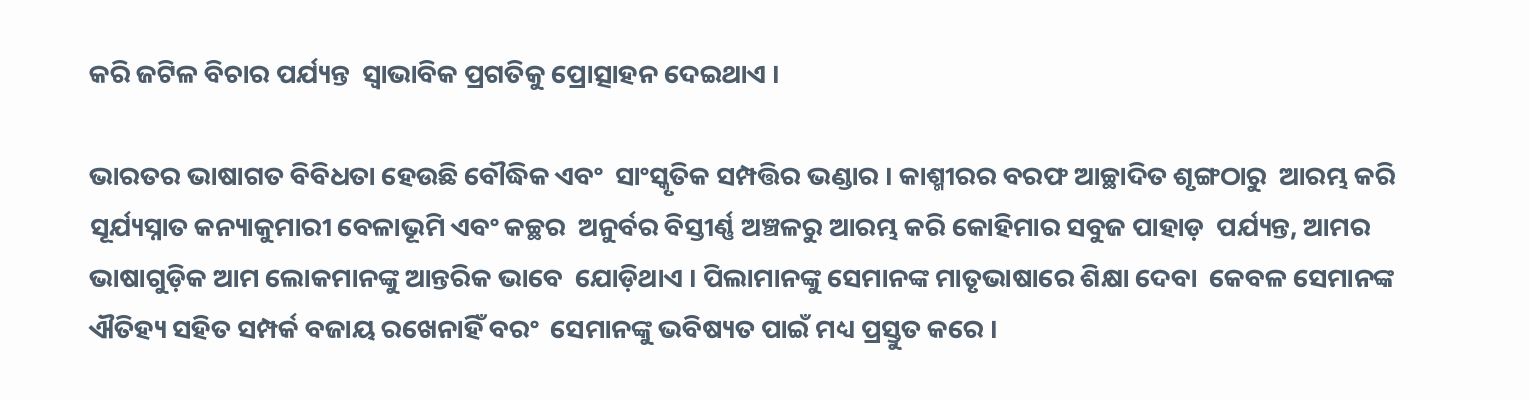କରି ଜଟିଳ ବିଚାର ପର୍ଯ୍ୟନ୍ତ  ସ୍ୱାଭାବିକ ପ୍ରଗତିକୁ ପ୍ରୋତ୍ସାହନ ଦେଇଥାଏ ।

ଭାରତର ଭାଷାଗତ ବିବିଧତା ହେଉଛି ବୌଦ୍ଧିକ ଏବଂ  ସାଂସ୍କୃତିକ ସମ୍ପତ୍ତିର ଭଣ୍ଡାର । କାଶ୍ମୀରର ବରଫ ଆଚ୍ଛାଦିତ ଶୃଙ୍ଗଠାରୁ  ଆରମ୍ଭ କରି ସୂର୍ଯ୍ୟସ୍ନାତ କନ୍ୟାକୁମାରୀ ବେଳାଭୂମି ଏବଂ କଚ୍ଛର  ଅନୁର୍ବର ବିସ୍ତୀର୍ଣ୍ଣ ଅଞ୍ଚଳରୁ ଆରମ୍ଭ କରି କୋହିମାର ସବୁଜ ପାହାଡ଼  ପର୍ଯ୍ୟନ୍ତ, ଆମର ଭାଷାଗୁଡ଼ିକ ଆମ ଲୋକମାନଙ୍କୁ ଆନ୍ତରିକ ଭାବେ  ଯୋଡ଼ିଥାଏ । ପିଲାମାନଙ୍କୁ ସେମାନଙ୍କ ମାତୃଭାଷାରେ ଶିକ୍ଷା ଦେବା  କେବଳ ସେମାନଙ୍କ ଐତିହ୍ୟ ସହିତ ସମ୍ପର୍କ ବଜାୟ ରଖେନାହିଁ ବରଂ  ସେମାନଙ୍କୁ ଭବିଷ୍ୟତ ପାଇଁ ମଧ୍ୟ ପ୍ରସ୍ତୁତ କରେ ।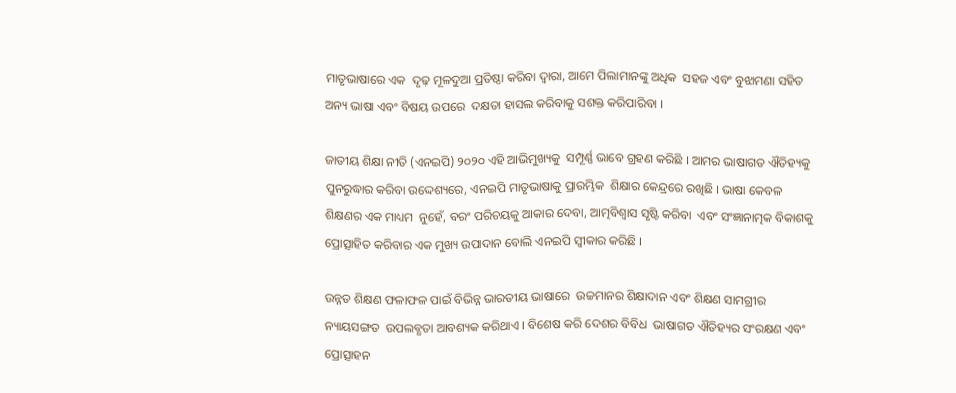ମାତୃଭାଷାରେ ଏକ  ଦୃଢ଼ ମୂଳଦୁଆ ପ୍ରତିଷ୍ଠା କରିବା ଦ୍ୱାରା, ଆମେ ପିଲାମାନଙ୍କୁ ଅଧିକ  ସହଜ ଏବଂ ବୁଝାମଣା ସହିତ ଅନ୍ୟ ଭାଷା ଏବଂ ବିଷୟ ଉପରେ  ଦକ୍ଷତା ହାସଲ କରିବାକୁ ସଶକ୍ତ କରିପାରିବା ।

ଜାତୀୟ ଶିକ୍ଷା ନୀତି (ଏନଇପି) ୨୦୨୦ ଏହି ଆଭିମୁଖ୍ୟକୁ  ସମ୍ପୂର୍ଣ୍ଣ ଭାବେ ଗ୍ରହଣ କରିଛି । ଆମର ଭାଷାଗତ ଐତିହ୍ୟକୁ  ପୁନରୁଦ୍ଧାର କରିବା ଉଦ୍ଦେଶ୍ୟରେ, ଏନଇପି ମାତୃଭାଷାକୁ ପ୍ରାରମ୍ଭିକ  ଶିକ୍ଷାର କେନ୍ଦ୍ରରେ ରଖିଛି । ଭାଷା କେବଳ ଶିକ୍ଷଣର ଏକ ମାଧ୍ୟମ  ନୁହେଁ, ବରଂ ପରିଚୟକୁ ଆକାର ଦେବା, ଆତ୍ମବିଶ୍ୱାସ ସୃଷ୍ଟି କରିବା  ଏବଂ ସଂଜ୍ଞାନାତ୍ମକ ବିକାଶକୁ ପ୍ରୋତ୍ସାହିତ କରିବାର ଏକ ମୁଖ୍ୟ ଉପାଦାନ ବୋଲି ଏନଇପି ସ୍ୱୀକାର କରିଛି ।

ଉନ୍ନତ ଶିକ୍ଷଣ ଫଳାଫଳ ପାଇଁ ବିଭିନ୍ନ ଭାରତୀୟ ଭାଷାରେ  ଉଚ୍ଚମାନର ଶିକ୍ଷାଦାନ ଏବଂ ଶିକ୍ଷଣ ସାମଗ୍ରୀର ନ୍ୟାୟସଙ୍ଗତ  ଉପଲବ୍ଧତା ଆବଶ୍ୟକ କରିଥାଏ । ବିଶେଷ କରି ଦେଶର ବିବିଧ  ଭାଷାଗତ ଐତିହ୍ୟର ସଂରକ୍ଷଣ ଏବଂ ପ୍ରୋତ୍ସାହନ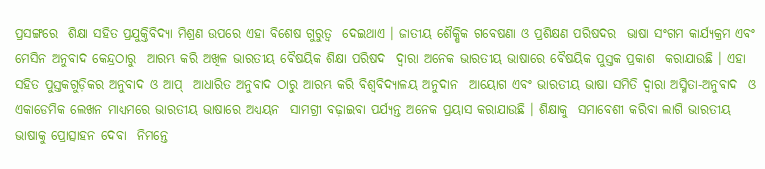ପ୍ରସଙ୍ଗରେ  ଶିକ୍ଷା ସହିତ ପ୍ରଯୁକ୍ତିବିଦ୍ୟା ମିଶ୍ରଣ ଉପରେ ଏହା ବିଶେଷ ଗୁରୁତ୍ୱ  ଦେଇଥାଏ । ଜାତୀୟ ଶୈକ୍ଷିକ ଗବେଷଣା ଓ ପ୍ରଶିକ୍ଷଣ ପରିଷଦର  ଭାଷା ସଂଗମ କାର୍ଯ୍ୟକ୍ରମ ଏବଂ ମେସିନ ଅନୁବାଦ କେନ୍ଦ୍ରଠାରୁ  ଆରମ୍ଭ କରି ଅଖିଳ ଭାରତୀୟ ବୈଷୟିକ ଶିକ୍ଷା ପରିଷଦ  ଦ୍ୱାରା ଅନେକ ଭାରତୀୟ ଭାଷାରେ ବୈଷୟିକ ପୁସ୍ତକ ପ୍ରକାଶ  କରାଯାଉଛି । ଏହା ସହିତ ପୁସ୍ତକଗୁଡ଼ିକର ଅନୁବାଦ ଓ ଆପ୍‌  ଆଧାରିତ ଅନୁବାଦ ଠାରୁ ଆରମ୍ଭ କରି ବିଶ୍ୱବିଦ୍ୟାଳୟ ଅନୁଦାନ  ଆୟୋଗ ଏବଂ ଭାରତୀୟ ଭାଷା ସମିତି ଦ୍ୱାରା ଅସ୍ମିତା-ଅନୁବାଦ  ଓ ଏକାଡେମିକ ଲେଖନ ମାଧ୍ୟମରେ ଭାରତୀୟ ଭାଷାରେ ଅଧ୍ୟୟନ  ସାମଗ୍ରୀ ବଢ଼ାଇବା ପର୍ଯ୍ୟନ୍ତ ଅନେକ ପ୍ରୟାସ କରାଯାଉଛି । ଶିକ୍ଷାକୁ  ସମାବେଶୀ କରିବା ଲାଗି ଭାରତୀୟ ଭାଷାକୁ ପ୍ରୋତ୍ସାହନ ଦେବା  ନିମନ୍ତେ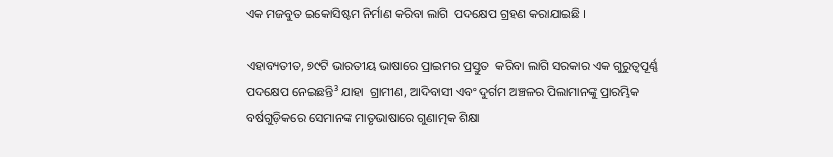ଏକ ମଜବୁତ ଇକୋସିଷ୍ଟମ ନିର୍ମାଣ କରିବା ଲାଗି  ପଦକ୍ଷେପ ଗ୍ରହଣ କରାଯାଇଛି ।

ଏହାବ୍ୟତୀତ, ୭୯ଟି ଭାରତୀୟ ଭାଷାରେ ପ୍ରାଇମର ପ୍ରସ୍ତୁତ  କରିବା ଲାଗି ସରକାର ଏକ ଗୁରୁତ୍ୱପୂର୍ଣ୍ଣ ପଦକ୍ଷେପ ନେଇଛନ୍ତି³ ଯାହା  ଗ୍ରାମୀଣ, ଆଦିବାସୀ ଏବଂ ଦୁର୍ଗମ ଅଞ୍ଚଳର ପିଲାମାନଙ୍କୁ ପ୍ରାରମ୍ଭିକ  ବର୍ଷଗୁଡ଼ିକରେ ସେମାନଙ୍କ ମାତୃଭାଷାରେ ଗୁଣାତ୍ମକ ଶିକ୍ଷା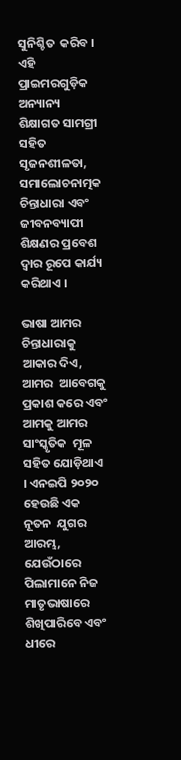ସୁନିଶ୍ଚିତ  କରିବ । ଏହି ପ୍ରାଇମରଗୁଡ଼ିକ ଅନ୍ୟାନ୍ୟ ଶିକ୍ଷାଗତ ସାମଗ୍ରୀ ସହିତ  ସୃଜନଶୀଳତା, ସମାଲୋଚନାତ୍ମକ ଚିନ୍ତାଧାରା ଏବଂ ଜୀବନବ୍ୟାପୀ  ଶିକ୍ଷଣର ପ୍ରବେଶ ଦ୍ୱାର ରୂପେ କାର୍ଯ୍ୟ କରିଥାଏ ।

ଭାଷା ଆମର ଚିନ୍ତାଧାରାକୁ ଆକାର ଦିଏ, ଆମର  ଆବେଗକୁ ପ୍ରକାଶ କରେ ଏବଂ ଆମକୁ ଆମର ସାଂସ୍କୃତିକ  ମୂଳ ସହିତ ଯୋଡ଼ିଥାଏ । ଏନଇପି ୨୦୨୦ ହେଉଛି ଏକ ନୂତନ  ଯୁଗର ଆରମ୍ଭ, ଯେଉଁଠାରେ ପିଲାମାନେ ନିଜ ମାତୃଭାଷାରେ  ଶିଖିପାରିବେ ଏବଂ ଧୀରେ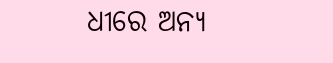ଧୀରେ ଅନ୍ୟ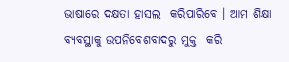ଭାଷାରେ ଦକ୍ଷତା ହାସଲ  କରିପାରିବେ । ଆମ ଶିକ୍ଷା ବ୍ୟବସ୍ଥାକୁ ଉପନିବେଶବାଦରୁ ମୁକ୍ତ  କରି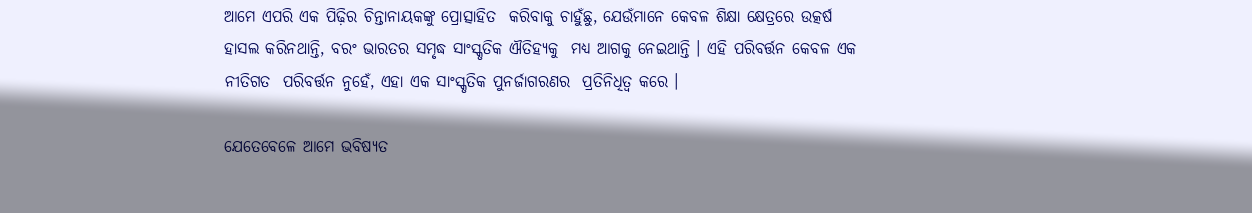ଆମେ ଏପରି ଏକ ପିଢ଼ିର ଚିନ୍ତାନାୟକଙ୍କୁ ପ୍ରୋତ୍ସାହିତ  କରିବାକୁ ଚାହୁଁଛୁ, ଯେଉଁମାନେ କେବଳ ଶିକ୍ଷା କ୍ଷେତ୍ରରେ ଉତ୍କର୍ଷ  ହାସଲ କରିନଥାନ୍ତି, ବରଂ ଭାରତର ସମୃଦ୍ଧ ସାଂସ୍କୃତିକ ଐତିହ୍ୟକୁ  ମଧ୍ୟ ଆଗକୁ ନେଇଥାନ୍ତି । ଏହି ପରିବର୍ତ୍ତନ କେବଳ ଏକ ନୀତିଗତ  ପରିବର୍ତ୍ତନ ନୁହେଁ, ଏହା ଏକ ସାଂସ୍କୃତିକ ପୁନର୍ଜାଗରଣର  ପ୍ରତିନିଧିତ୍ୱ କରେ ।

ଯେତେବେଳେ ଆମେ ଭବିଷ୍ୟତ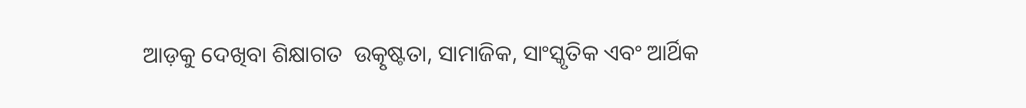ଆଡ଼କୁ ଦେଖିବା ଶିକ୍ଷାଗତ  ଉତ୍କୃଷ୍ଟତା, ସାମାଜିକ, ସାଂସ୍କୃତିକ ଏବଂ ଆର୍ଥିକ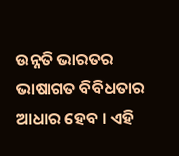ଉନ୍ନତି ଭାରତର  ଭାଷାଗତ ବିବିଧତାର ଆଧାର ହେବ । ଏହି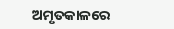ଅମୃତକାଳରେ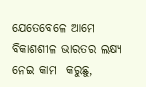ଯେତେବେଳେ ଆମେ ବିକାଶଶୀଳ ଭାରତର ଲକ୍ଷ୍ୟ ନେଇ କାମ  କରୁଛୁ,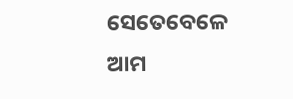ସେତେବେଳେ ଆମ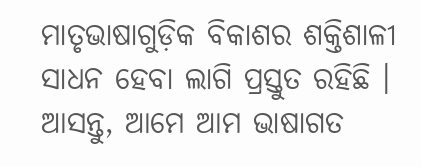ମାତୃଭାଷାଗୁଡ଼ିକ ବିକାଶର ଶକ୍ତିଶାଳୀ  ସାଧନ ହେବା ଲାଗି ପ୍ରସ୍ତୁତ ରହିଛି । ଆସନ୍ତୁ, ଆମେ ଆମ ଭାଷାଗତ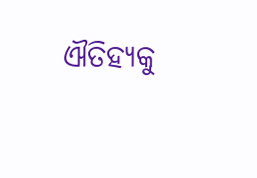ଐତିହ୍ୟକୁ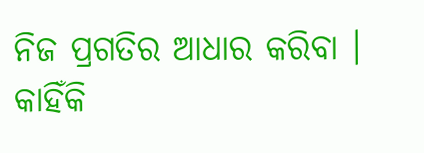ନିଜ ପ୍ରଗତିର ଆଧାର କରିବା । କାହିଁକି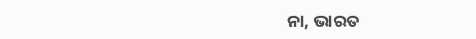ନା, ଭାରତ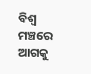ବିଶ୍ୱ  ମଞ୍ଚରେ ଆଗକୁ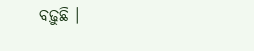ବଢ଼ୁଛି ।